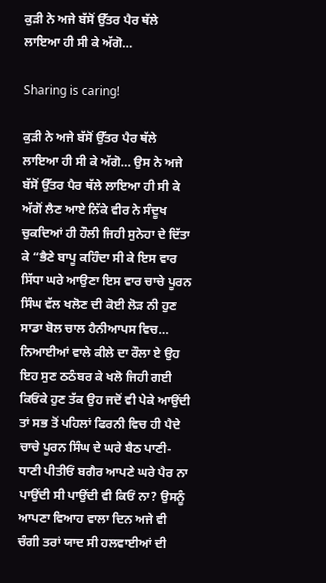ਕੁੜੀ ਨੇ ਅਜੇ ਬੱਸੋਂ ਉੱਤਰ ਪੈਰ ਥੱਲੇ ਲਾਇਆ ਹੀ ਸੀ ਕੇ ਅੱਗੋ…

Sharing is caring!

ਕੁੜੀ ਨੇ ਅਜੇ ਬੱਸੋਂ ਉੱਤਰ ਪੈਰ ਥੱਲੇ ਲਾਇਆ ਹੀ ਸੀ ਕੇ ਅੱਗੋ… ਉਸ ਨੇ ਅਜੇ ਬੱਸੋਂ ਉੱਤਰ ਪੈਰ ਥੱਲੇ ਲਾਇਆ ਹੀ ਸੀ ਕੇ ਅੱਗੋਂ ਲੈਣ ਆਏ ਨਿੱਕੇ ਵੀਰ ਨੇ ਸੰਦੂਖ ਚੁਕਦਿਆਂ ਹੀ ਹੌਲੀ ਜਿਹੀ ਸੁਨੇਹਾ ਦੇ ਦਿੱਤਾ ਕੇ “ਭੈਣੇ ਬਾਪੂ ਕਹਿੰਦਾ ਸੀ ਕੇ ਇਸ ਵਾਰ ਸਿੱਧਾ ਘਰੇ ਆਉਣਾ ਇਸ ਵਾਰ ਚਾਚੇ ਪੂਰਨ ਸਿੰਘ ਵੱਲ ਖਲੋਣ ਦੀ ਕੋਈ ਲੋੜ ਨੀ ਹੁਣ ਸਾਡਾ ਬੋਲ ਚਾਲ ਹੈਨੀਆਪਸ ਵਿਚ… ਨਿਆਈਆਂ ਵਾਲੇ ਕੀਲੇ ਦਾ ਰੌਲਾ ਏ ਉਹ ਇਹ ਸੁਣ ਠਠੰਬਰ ਕੇ ਖਲੋ ਜਿਹੀ ਗਈ ਕਿਓਂਕੇ ਹੁਣ ਤੱਕ ਉਹ ਜਦੋਂ ਵੀ ਪੇਕੇ ਆਉਂਦੀ ਤਾਂ ਸਭ ਤੋਂ ਪਹਿਲਾਂ ਫਿਰਨੀ ਵਿਚ ਹੀ ਪੈਦੇ ਚਾਚੇ ਪੂਰਨ ਸਿੰਘ ਦੇ ਘਰੇ ਬੈਠ ਪਾਣੀ-ਧਾਣੀ ਪੀਤੀਓਂ ਬਗੈਰ ਆਪਣੇ ਘਰੇ ਪੈਰ ਨਾ ਪਾਉਂਦੀ ਸੀ ਪਾਉਂਦੀ ਵੀ ਕਿਓਂ ਨਾ? ਉਸਨੂੰ ਆਪਣਾ ਵਿਆਹ ਵਾਲਾ ਦਿਨ ਅਜੇ ਵੀ ਚੰਗੀ ਤਰਾਂ ਯਾਦ ਸੀ ਹਲਵਾਈਆਂ ਦੀ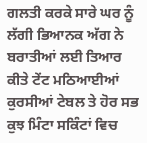ਗਲਤੀ ਕਰਕੇ ਸਾਰੇ ਘਰ ਨੂੰ ਲੱਗੀ ਭਿਆਨਕ ਅੱਗ ਨੇ ਬਰਾਤੀਆਂ ਲਈ ਤਿਆਰ ਕੀਤੇ ਟੇਂਟ ਮਠਿਆਈਆਂ ਕੁਰਸੀਆਂ ਟੇਬਲ ਤੇ ਹੋਰ ਸਭ ਕੁਝ ਮਿੰਟਾ ਸਕਿੰਟਾਂ ਵਿਚ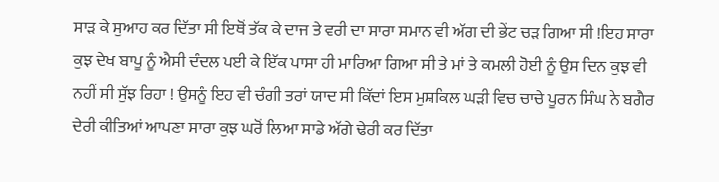ਸਾੜ ਕੇ ਸੁਆਹ ਕਰ ਦਿੱਤਾ ਸੀ ਇਥੋਂ ਤੱਕ ਕੇ ਦਾਜ ਤੇ ਵਰੀ ਦਾ ਸਾਰਾ ਸਮਾਨ ਵੀ ਅੱਗ ਦੀ ਭੇਂਟ ਚੜ ਗਿਆ ਸੀ !ਇਹ ਸਾਰਾ ਕੁਝ ਦੇਖ ਬਾਪੂ ਨੂੰ ਐਸੀ ਦੰਦਲ ਪਈ ਕੇ ਇੱਕ ਪਾਸਾ ਹੀ ਮਾਰਿਆ ਗਿਆ ਸੀ ਤੇ ਮਾਂ ਤੇ ਕਮਲੀ ਹੋਈ ਨੂੰ ਉਸ ਦਿਨ ਕੁਝ ਵੀ ਨਹੀਂ ਸੀ ਸੁੱਝ ਰਿਹਾ ! ਉਸਨੂੰ ਇਹ ਵੀ ਚੰਗੀ ਤਰਾਂ ਯਾਦ ਸੀ ਕਿੱਦਾਂ ਇਸ ਮੁਸ਼ਕਿਲ ਘੜੀ ਵਿਚ ਚਾਚੇ ਪੂਰਨ ਸਿੰਘ ਨੇ ਬਗੈਰ ਦੇਰੀ ਕੀਤਿਆਂ ਆਪਣਾ ਸਾਰਾ ਕੁਝ ਘਰੋਂ ਲਿਆ ਸਾਡੇ ਅੱਗੇ ਢੇਰੀ ਕਰ ਦਿੱਤਾ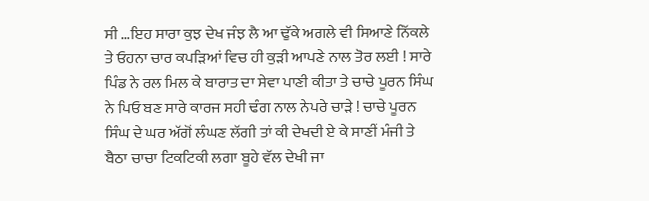ਸੀ …ਇਹ ਸਾਰਾ ਕੁਝ ਦੇਖ ਜੰਝ ਲੈ ਆ ਢੁੱਕੇ ਅਗਲੇ ਵੀ ਸਿਆਣੇ ਨਿੱਕਲੇ ਤੇ ਓਹਨਾ ਚਾਰ ਕਪੜਿਆਂ ਵਿਚ ਹੀ ਕੁੜੀ ਆਪਣੇ ਨਾਲ ਤੋਰ ਲਈ ! ਸਾਰੇ ਪਿੰਡ ਨੇ ਰਲ ਮਿਲ ਕੇ ਬਾਰਾਤ ਦਾ ਸੇਵਾ ਪਾਣੀ ਕੀਤਾ ਤੇ ਚਾਚੇ ਪੂਰਨ ਸਿੰਘ ਨੇ ਪਿਓ ਬਣ ਸਾਰੇ ਕਾਰਜ ਸਹੀ ਢੰਗ ਨਾਲ ਨੇਪਰੇ ਚਾੜੇ ! ਚਾਚੇ ਪੂਰਨ ਸਿੰਘ ਦੇ ਘਰ ਅੱਗੋਂ ਲੰਘਣ ਲੱਗੀ ਤਾਂ ਕੀ ਦੇਖਦੀ ਏ ਕੇ ਸਾਣੀਂ ਮੰਜੀ ਤੇ ਬੈਠਾ ਚਾਚਾ ਟਿਕਟਿਕੀ ਲਗਾ ਬੂਹੇ ਵੱਲ ਦੇਖੀ ਜਾ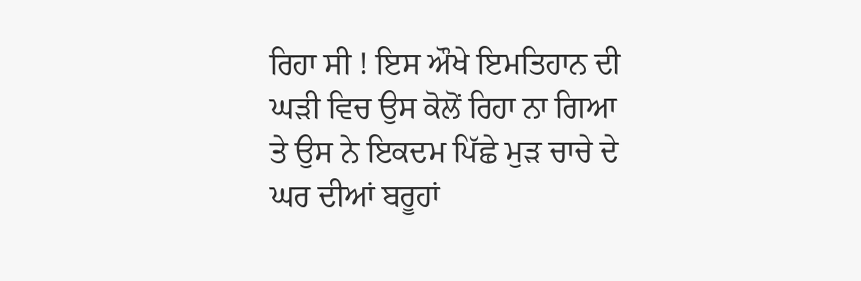ਰਿਹਾ ਸੀ ! ਇਸ ਔਖੇ ਇਮਤਿਹਾਨ ਦੀ ਘੜੀ ਵਿਚ ਉਸ ਕੋਲੋਂ ਰਿਹਾ ਨਾ ਗਿਆ ਤੇ ਉਸ ਨੇ ਇਕਦਮ ਪਿੱਛੇ ਮੁੜ ਚਾਚੇ ਦੇ ਘਰ ਦੀਆਂ ਬਰੂਹਾਂ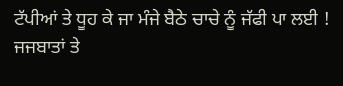ਟੱਪੀਆਂ ਤੇ ਧੂਹ ਕੇ ਜਾ ਮੰਜੇ ਬੈਠੇ ਚਾਚੇ ਨੂੰ ਜੱਫੀ ਪਾ ਲਈ ! ਜਜਬਾਤਾਂ ਤੇ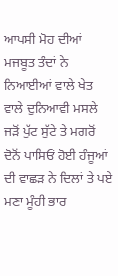ਆਪਸੀ ਮੋਹ ਦੀਆਂ ਮਜਬੂਤ ਤੰਦਾਂ ਨੇ ਨਿਆਈਆਂ ਵਾਲੇ ਖੇਤ ਵਾਲੇ ਦੁਨਿਆਵੀ ਮਸਲੇ ਜੜੋਂ ਪੁੱਟ ਸੁੱਟੇ ਤੇ ਮਗਰੋਂ ਦੋਨੋਂ ਪਾਸਿਓਂ ਹੋਈ ਹੰਜੂਆਂ ਦੀ ਵਾਛੜ ਨੇ ਦਿਲਾਂ ਤੇ ਪਏ ਮਣਾ ਮੂੰਹੀ ਭਾਰ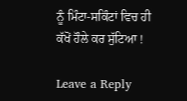ਨੂੰ ਮਿੰਟਾ-ਸਕਿੰਟਾਂ ਵਿਚ ਹੀ ਕੱਖੋਂ ਹੌਲੇ ਕਰ ਸੁੱਟਿਆ !

Leave a Reply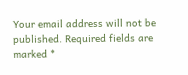Your email address will not be published. Required fields are marked *